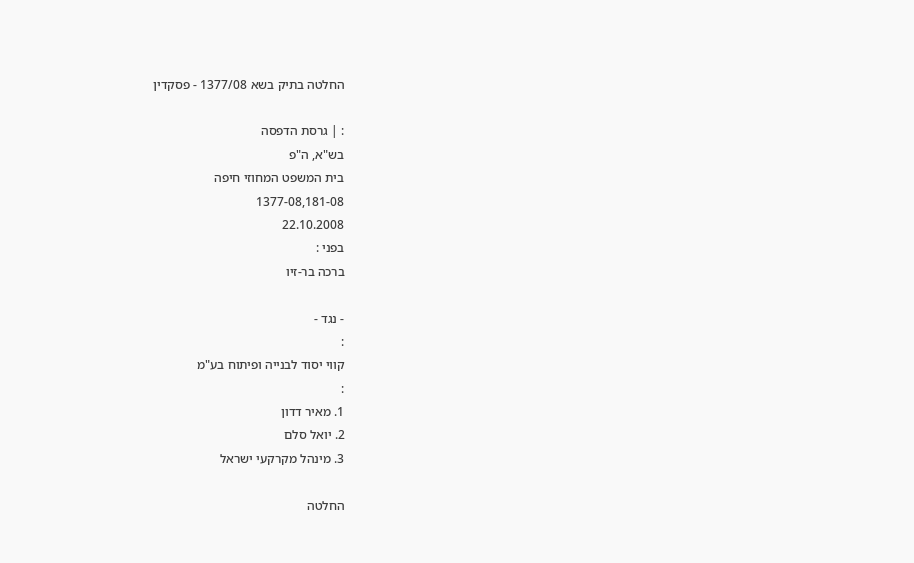החלטה בתיק בשא 1377/08 - פסקדין

: | גרסת הדפסה
בש"א, ה"פ
בית המשפט המחוזי חיפה
1377-08,181-08
22.10.2008
בפני :
ברכה בר-זיו

- נגד -
:
קווי יסוד לבנייה ופיתוח בע"מ
:
1. מאיר דדון
2. יואל סלם
3. מינהל מקרקעי ישראל

החלטה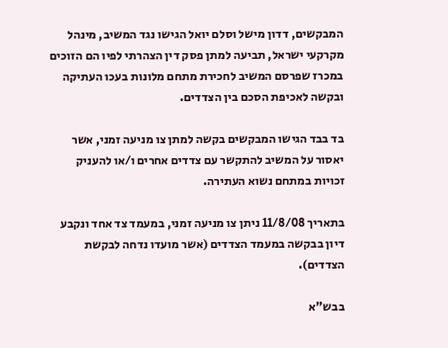המבקשים, דדון מישל וסלם יואל הגישו נגד המשיב, מינהל מקרקעי ישראל, תביעה למתן פסק דין הצהרתי לפיו הם הזוכים במכרז שפרסם המשיב לחכירת מתחם מלונות בעכו העתיקה ובקשה לאכיפת הסכם בין הצדדים.

בד בבד הגישו המבקשים בקשה למתן צו מניעה זמני, אשר יאסור על המשיב להתקשר עם צדדים אחרים ו/או להעניק זכויות במתחם נשוא העתירה.

בתאריך 11/8/08 ניתן צו מניעה זמני, במעמד צד אחד ונקבע דיון בבקשה במעמד הצדדים (אשר מועדו נדחה לבקשת הצדדים).

בבש"א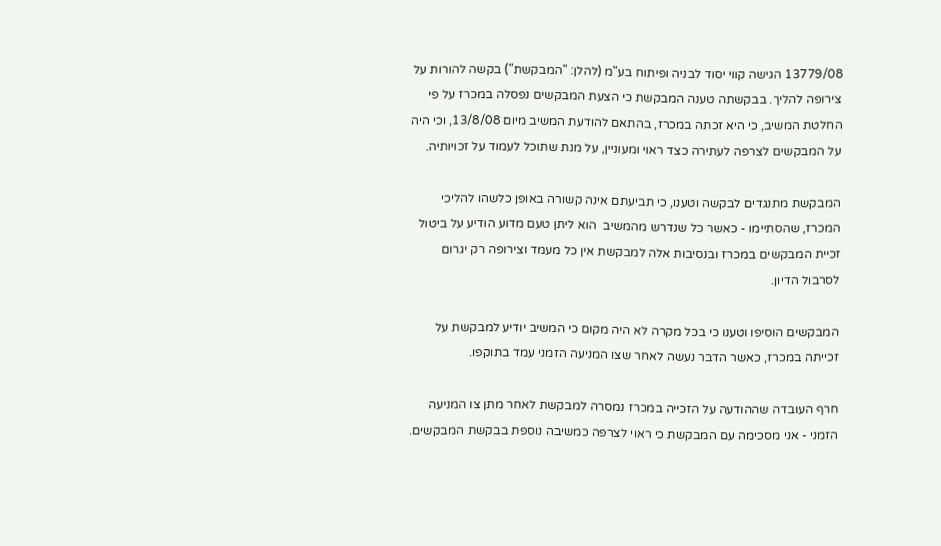13779/08 הגישה קווי יסוד לבניה ופיתוח בע"מ (להלן: "המבקשת") בקשה להורות על צירופה להליך. בבקשתה טענה המבקשת כי הצעת המבקשים נפסלה במכרז על פי החלטת המשיב, כי היא זכתה במכרז, בהתאם להודעת המשיב מיום 13/8/08, וכי היה על המבקשים לצרפה לעתירה כצד ראוי ומעוניין, על מנת שתוכל לעמוד על זכויותיה.

המבקשת מתנגדים לבקשה וטענו, כי תביעתם אינה קשורה באופן כלשהו להליכי המכרז, שהסתיימו - כאשר כל שנדרש מהמשיב  הוא ליתן טעם מדוע הודיע על ביטול זכיית המבקשים במכרז ובנסיבות אלה למבקשת אין כל מעמד וצירופה רק יגרום לסרבול הדיון.

המבקשים הוסיפו וטענו כי בכל מקרה לא היה מקום כי המשיב יודיע למבקשת על זכייתה במכרז, כאשר הדבר נעשה לאחר שצו המניעה הזמני עמד בתוקפו.

חרף העובדה שההודעה על הזכייה במכרז נמסרה למבקשת לאחר מתן צו המניעה הזמני - אני מסכימה עם המבקשת כי ראוי לצרפה כמשיבה נוספת בבקשת המבקשים.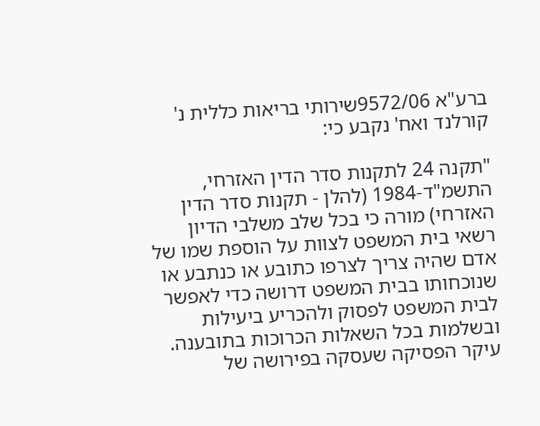ברע"א 9572/06שירותי בריאות כללית נ' קורלנד ואח' נקבע כי:

"תקנה 24 לתקנות סדר הדין האזרחי, התשמ"ד-1984 (להלן - תקנות סדר הדין האזרחי) מורה כי בכל שלב משלבי הדיון רשאי בית המשפט לצוות על הוספת שמו של אדם שהיה צריך לצרפו כתובע או כנתבע או שנוכחותו בבית המשפט דרושה כדי לאפשר לבית המשפט לפסוק ולהכריע ביעילות ובשלמות בכל השאלות הכרוכות בתובענה. עיקר הפסיקה שעסקה בפירושה של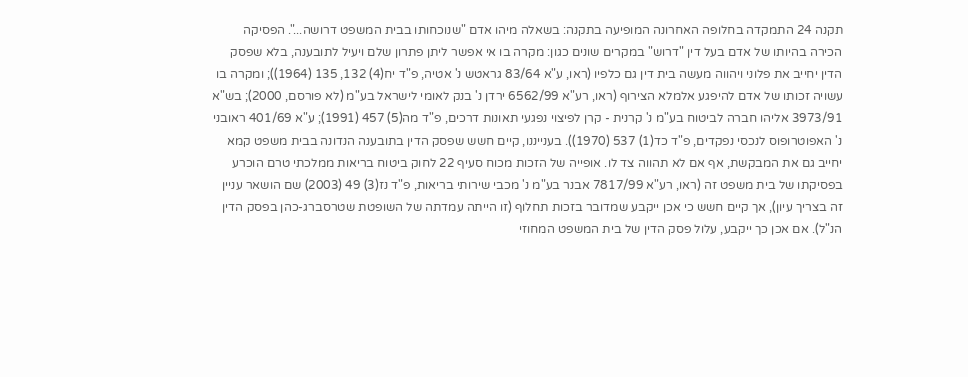תקנה 24 התמקדה בחלופה האחרונה המופיעה בתקנה: בשאלה מיהו אדם "שנוכחותו בבית המשפט דרושה...". הפסיקה הכירה בהיותו של אדם בעל דין "דרוש" במקרים שונים כגון: מקרה בו אי אפשר ליתן פתרון שלם ויעיל לתובענה, בלא שפסק הדין יחייב את פלוני ויהווה מעשה בית דין גם כלפיו (ראו, ע"א 83/64 גראטש נ' אטיה, פ"ד יח(4) 132, 135 (1964)); ומקרה בו עשויה זכותו של אדם להיפגע אלמלא הצירוף (ראו, רע"א 6562/99 ירדן נ' בנק לאומי לישראל בע"מ (לא פורסם, 2000); בש"א 3973/91 אליהו חברה לביטוח בע"מ נ' קרנית - קרן לפיצוי נפגעי תאונות דרכים, פ"ד מה(5) 457 (1991); ע"א 401/69 ראובני נ' האפוטרופוס לנכסי נפקדים, פ"ד כד(1) 537 (1970)). בענייננו, קיים חשש שפסק הדין בתובענה הנדונה בבית משפט קמא יחייב גם את המבקשת, אף אם לא תהווה צד לו. אופייה של הזכות מכוח סעיף 22 לחוק ביטוח בריאות ממלכתי טרם הוכרע בפסיקתו של בית משפט זה (ראו, רע"א 7817/99 אבנר בע"מ נ' מכבי שירותי בריאות, פ"ד נז(3) 49 (2003) שם הושאר עניין זה בצריך עיון), אך קיים חשש כי אכן ייקבע שמדובר בזכות תחלוף (זו הייתה עמדתה של השופטת שטרסברג-כהן בפסק הדין הנ"ל). אם אכן כך ייקבע, עלול פסק הדין של בית המשפט המחוזי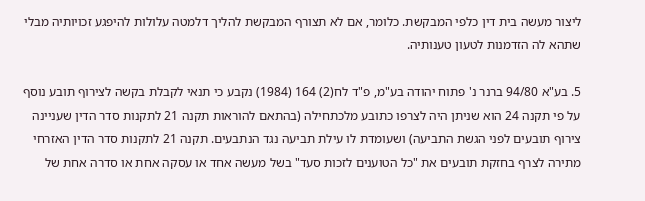ליצור מעשה בית דין כלפי המבקשת. כלומר, אם לא תצורף המבקשת להליך דלמטה עלולות להיפגע זכויותיה מבלי שתהא לה הזדמנות לטעון טענותיה.

5. בע"א 94/80 ברנר נ' פתוח יהודה בע"מ, פ"ד לח(2) 164 (1984) נקבע כי תנאי לקבלת בקשה לצירוף תובע נוסף על פי תקנה 24 הוא שניתן היה לצרפו כתובע מלכתחילה (בהתאם להוראות תקנה 21 לתקנות סדר הדין שעניינה צירוף תובעים לפני הגשת התביעה) ושעומדת לו עילת תביעה נגד הנתבעים. תקנה 21 לתקנות סדר הדין האזרחי מתירה לצרף בחזקת תובעים את "כל הטוענים לזכות סעד" בשל מעשה אחד או עסקה אחת או סדרה אחת של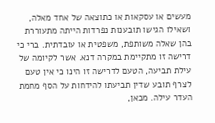מעשים או עסקאות או כתוצאה של אחד מאלה, ושאילו הגישו תובענות נפרדות הייתה מתעוררת בהן שאלה משותפת, משפטית או עובדתית. ברי כי דרישה זו מתקיימת במקרה דנא. אשר לקיומה של עילת תביעה, הטעם לדרישה זו הינו כי אין טעם לצרף תובע שדין תביעתו להידחות על הסף מחמת העדר עילה. מכאן,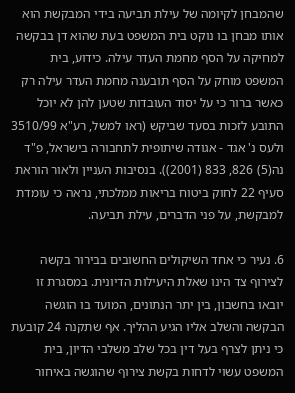שהמבחן לקיומה של עילת תביעה בידי המבקשת הוא אותו מבחן בו נוקט בית המשפט בעת שהוא דן בבקשה למחיקה על הסף מחמת העדר עילה. כידוע, בית המשפט מוחק על הסף תובענה מחמת העדר עילה רק כאשר ברור כי על יסוד העובדות שטען להן לא יוכל התובע לזכות בסעד שביקש (ראו למשל, רע"א 3510/99 ולעס נ' אגד - אגודה שיתופית לתחבורה בישראל, פ"ד נה(5) 826, 833 (2001)). בנסיבות העניין ולאור הוראת סעיף 22 לחוק ביטוח בריאות ממלכתי, נראה כי עומדת למבקשת, על פני הדברים, עילת תביעה.

6. נעיר כי אחד השיקולים החשובים בבירור בקשה לצירוף צד הינו שאלת היעילות הדיונית. במסגרת זו יובאו בחשבון, בין יתר הנתונים, המועד בו הוגשה הבקשה והשלב אליו הגיע ההליך. אף שתקנה 24 קובעת כי ניתן לצרף בעל דין בכל שלב משלבי הדיון, בית המשפט עשוי לדחות בקשת צירוף שהוגשה באיחור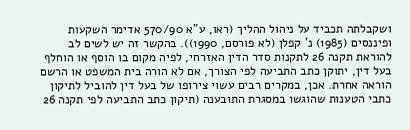ושקבלתה תכביד על ניהול ההליך (ראו, ע"א 570/90 אדימר השקעות ופיננסים (1985) נ' קפלן (לא פורסם, 1990)). בהקשר זה יש לשים לב להוראת תקנה 26 לתקנות סדר הדין האזרחי, לפיה מקום בו הוסף או הוחלף בעל דין, יתוקן כתב התביעה לפי הצורך, אם לא הורה בית המשפט או הרשם הוראה אחרת. אכן, במקרים רבים עשוי צירופו של בעל דין להוביל לתיקון כתבי הטענות שהוגשו במסגרת התובענה (תיקון כתב התביעה לפי תקנה 26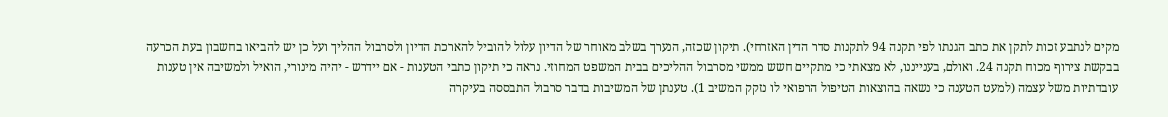מקים לנתבע זכות לתקן את כתב הגנתו לפי תקנה 94 לתקנות סדר הדין האזרחי). תיקון שכזה, הנערך בשלב מאוחר של הדיון עלול להוביל להארכת הדיון ולסרבול ההליך ועל כן יש להביאו בחשבון בעת הכרעה בבקשת צירוף מכוח תקנה 24. ואולם, בענייננו, לא מצאתי כי מתקיים חשש ממשי מסרבול ההליכים בבית המשפט המחוזי. נראה כי תיקון כתבי הטענות - אם יידרש - יהיה מינורי, הואיל ולמשיבה אין טענות עובדתיות משל עצמה (למעט הטענה כי נשאה בהוצאות הטיפול הרפואי לו נזקק המשיב 1). טענתן של המשיבות בדבר סרבול התבססה בעיקרה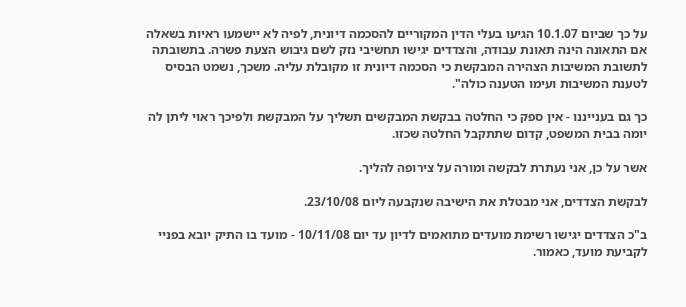על כך שביום 10.1.07 הגיעו בעלי הדין המקוריים להסכמה דיונית, לפיה לא יישמעו ראיות בשאלה אם התאונה הינה תאונת עבודה, והצדדים יגישו תחשיבי נזק לשם גיבוש הצעת פשרה. בתשובתה לתשובת המשיבות הצהירה המבקשת כי הסכמה דיונית זו מקובלת עליה. משכך, נשמט הבסיס לטענת המשיבות ועימו הטענה כולה".

כך גם בענייננו - אין ספק כי החלטה בבקשת המבקשים תשליך על המבקשת ולפיכך ראוי ליתן לה יומה בבית המשפט, קדום שתתקבל החלטה שכזו.

אשר על כן, אני נעתרת לבקשה ומורה על צירופה להליך.

לבקשת הצדדים, אני מבטלת את הישיבה שנקבעה ליום 23/10/08.

ב"כ הצדדים יגישו רשימת מועדים מתואמים לדיון עד יום 10/11/08 - מועד בו התיק יובא בפניי לקביעת מועד, כאמור.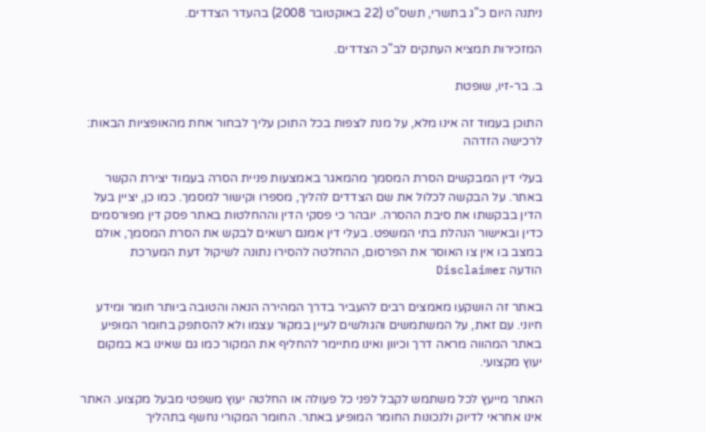ניתנה היום כ"ג בתשרי, תשס"ט (22 באוקטובר 2008) בהעדר הצדדים.

המזכירות תמציא העתקים לב"כ הצדדים.

ב. בר-זיו, שופטת

התוכן בעמוד זה אינו מלא, על מנת לצפות בכל התוכן עליך לבחור אחת מהאופציות הבאות:
לרכישה הזדהה

בעלי דין המבקשים הסרת המסמך מהמאגר באמצעות פניית הסרה בעמוד יצירת הקשר באתר. על הבקשה לכלול את שם הצדדים להליך, מספרו וקישור למסמך. כמו כן, יציין בעל הדין בבקשתו את סיבת ההסרה. יובהר כי פסקי הדין וההחלטות באתר פסק דין מפורסמים כדין ובאישור הנהלת בתי המשפט. בעלי דין אמנם רשאים לבקש את הסרת המסמך, אולם במצב בו אין צו האוסר את הפרסום, ההחלטה להסירו נתונה לשיקול דעת המערכת
הודעה Disclaimer

באתר זה הושקעו מאמצים רבים להעביר בדרך המהירה הנאה והטובה ביותר חומר ומידע חיוני. עם זאת, על המשתמשים והגולשים לעיין במקור עצמו ולא להסתפק בחומר המופיע באתר המהווה מראה דרך וכיוון ואינו מתיימר להחליף את המקור כמו גם שאינו בא במקום יעוץ מקצועי.

האתר מייעץ לכל משתמש לקבל לפני כל פעולה או החלטה יעוץ משפטי מבעל מקצוע. האתר אינו אחראי לדיוק ולנכונות החומר המופיע באתר. החומר המקורי נחשף בתהליך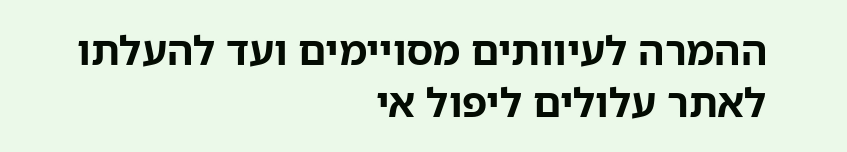ההמרה לעיוותים מסויימים ועד להעלתו לאתר עלולים ליפול אי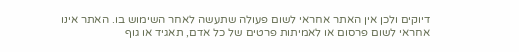דיוקים ולכן אין האתר אחראי לשום פעולה שתעשה לאחר השימוש בו. האתר אינו אחראי לשום פרסום או לאמיתות פרטים של כל אדם, תאגיד או גוף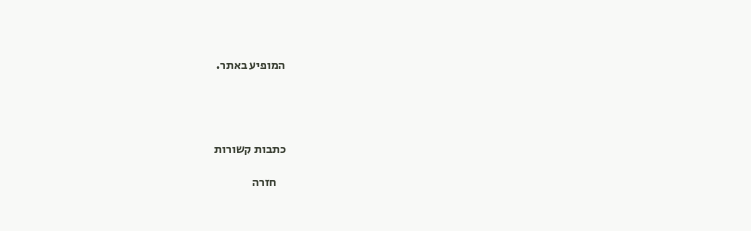המופיע באתר.




כתבות קשורות

    חזרה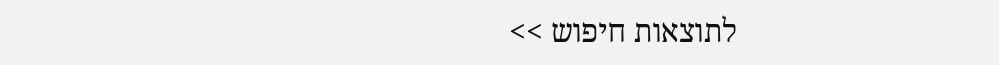לתוצאות חיפוש >>